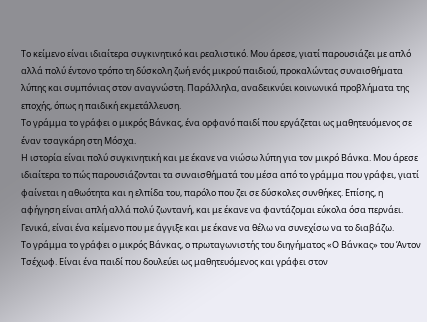Το κείμενο είναι ιδιαίτερα συγκινητικό και ρεαλιστικό. Μου άρεσε, γιατί παρουσιάζει με απλό αλλά πολύ έντονο τρόπο τη δύσκολη ζωή ενός μικρού παιδιού, προκαλώντας συναισθήματα λύπης και συμπόνιας στον αναγνώστη. Παράλληλα, αναδεικνύει κοινωνικά προβλήματα της εποχής, όπως η παιδική εκμετάλλευση.
Το γράμμα το γράφει ο μικρός Βάνκας, ένα ορφανό παιδί που εργάζεται ως μαθητευόμενος σε έναν τσαγκάρη στη Μόσχα.
Η ιστορία είναι πολύ συγκινητική και με έκανε να νιώσω λύπη για τον μικρό Βάνκα. Μου άρεσε ιδιαίτερα το πώς παρουσιάζονται τα συναισθήματά του μέσα από το γράμμα που γράφει, γιατί φαίνεται η αθωότητα και η ελπίδα του, παρόλο που ζει σε δύσκολες συνθήκες. Επίσης, η αφήγηση είναι απλή αλλά πολύ ζωντανή, και με έκανε να φαντάζομαι εύκολα όσα περνάει. Γενικά, είναι ένα κείμενο που με άγγιξε και με έκανε να θέλω να συνεχίσω να το διαβάζω.
Το γράμμα το γράφει ο μικρός Βάνκας, ο πρωταγωνιστής του διηγήματος «Ο Βάνκας» του Άντον Τσέχωφ. Είναι ένα παιδί που δουλεύει ως μαθητευόμενος και γράφει στον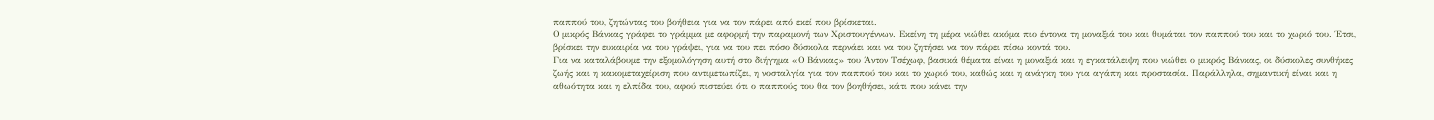παππού του, ζητώντας του βοήθεια για να τον πάρει από εκεί που βρίσκεται.
Ο μικρός Βάνκας γράφει το γράμμα με αφορμή την παραμονή των Χριστουγέννων. Εκείνη τη μέρα νιώθει ακόμα πιο έντονα τη μοναξιά του και θυμάται τον παππού του και το χωριό του. Έτσι, βρίσκει την ευκαιρία να του γράψει, για να του πει πόσο δύσκολα περνάει και να του ζητήσει να τον πάρει πίσω κοντά του.
Για να καταλάβουμε την εξομολόγηση αυτή στο διήγημα «Ο Βάνκας» του Άντον Τσέχωφ, βασικά θέματα είναι η μοναξιά και η εγκατάλειψη που νιώθει ο μικρός Βάνκας, οι δύσκολες συνθήκες ζωής και η κακομεταχείριση που αντιμετωπίζει, η νοσταλγία για τον παππού του και το χωριό του, καθώς και η ανάγκη του για αγάπη και προστασία. Παράλληλα, σημαντική είναι και η αθωότητα και η ελπίδα του, αφού πιστεύει ότι ο παππούς του θα τον βοηθήσει, κάτι που κάνει την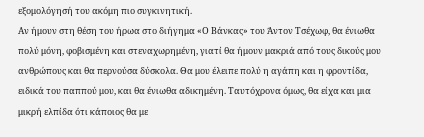εξομολόγησή του ακόμη πιο συγκινητική.
Αν ήμουν στη θέση του ήρωα στο διήγημα «Ο Βάνκας» του Άντον Τσέχωφ, θα ένιωθα πολύ μόνη, φοβισμένη και στεναχωρημένη, γιατί θα ήμουν μακριά από τους δικούς μου ανθρώπους και θα περνούσα δύσκολα. Θα μου έλειπε πολύ η αγάπη και η φροντίδα, ειδικά του παππού μου, και θα ένιωθα αδικημένη. Ταυτόχρονα όμως, θα είχα και μια μικρή ελπίδα ότι κάποιος θα με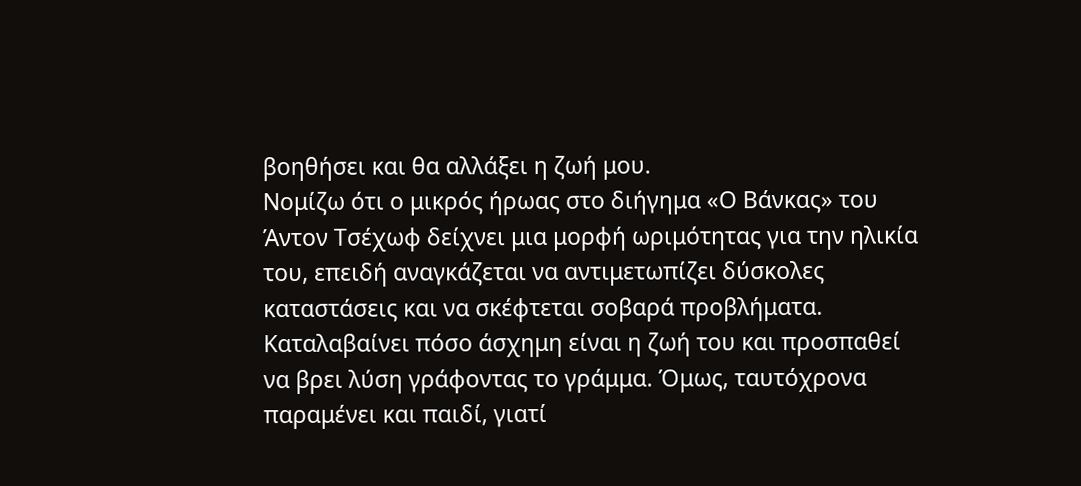βοηθήσει και θα αλλάξει η ζωή μου.
Νομίζω ότι ο μικρός ήρωας στο διήγημα «Ο Βάνκας» του Άντον Τσέχωφ δείχνει μια μορφή ωριμότητας για την ηλικία του, επειδή αναγκάζεται να αντιμετωπίζει δύσκολες καταστάσεις και να σκέφτεται σοβαρά προβλήματα. Καταλαβαίνει πόσο άσχημη είναι η ζωή του και προσπαθεί να βρει λύση γράφοντας το γράμμα. Όμως, ταυτόχρονα παραμένει και παιδί, γιατί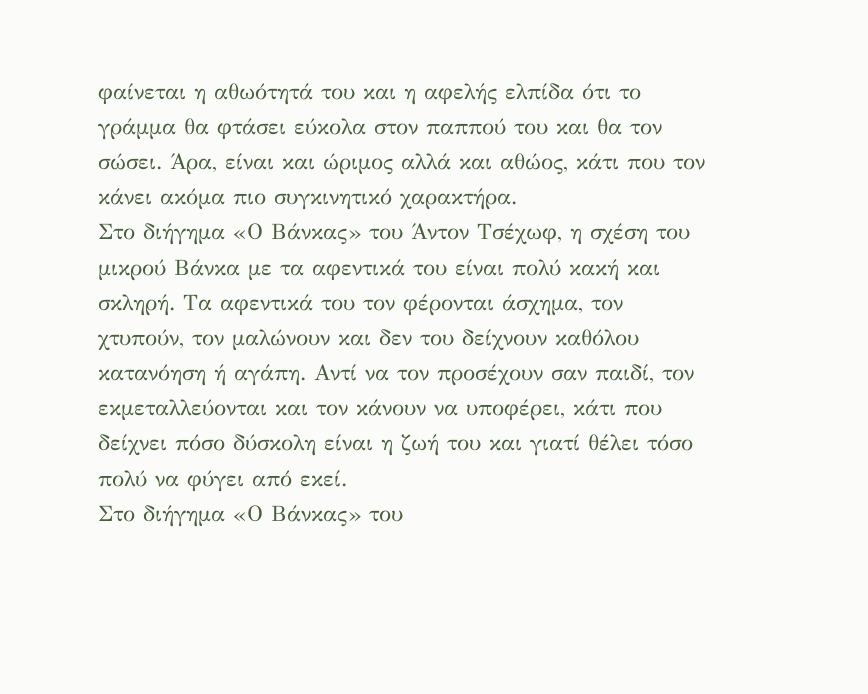φαίνεται η αθωότητά του και η αφελής ελπίδα ότι το γράμμα θα φτάσει εύκολα στον παππού του και θα τον σώσει. Άρα, είναι και ώριμος αλλά και αθώος, κάτι που τον κάνει ακόμα πιο συγκινητικό χαρακτήρα.
Στο διήγημα «Ο Βάνκας» του Άντον Τσέχωφ, η σχέση του μικρού Βάνκα με τα αφεντικά του είναι πολύ κακή και σκληρή. Τα αφεντικά του τον φέρονται άσχημα, τον χτυπούν, τον μαλώνουν και δεν του δείχνουν καθόλου κατανόηση ή αγάπη. Αντί να τον προσέχουν σαν παιδί, τον εκμεταλλεύονται και τον κάνουν να υποφέρει, κάτι που δείχνει πόσο δύσκολη είναι η ζωή του και γιατί θέλει τόσο πολύ να φύγει από εκεί.
Στο διήγημα «Ο Βάνκας» του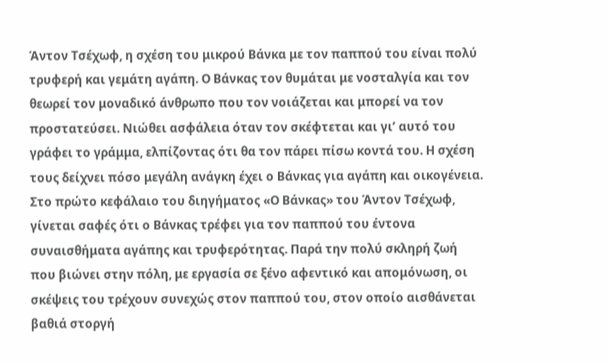Άντον Τσέχωφ, η σχέση του μικρού Βάνκα με τον παππού του είναι πολύ τρυφερή και γεμάτη αγάπη. Ο Βάνκας τον θυμάται με νοσταλγία και τον θεωρεί τον μοναδικό άνθρωπο που τον νοιάζεται και μπορεί να τον προστατεύσει. Νιώθει ασφάλεια όταν τον σκέφτεται και γι’ αυτό του γράφει το γράμμα, ελπίζοντας ότι θα τον πάρει πίσω κοντά του. Η σχέση τους δείχνει πόσο μεγάλη ανάγκη έχει ο Βάνκας για αγάπη και οικογένεια.
Στο πρώτο κεφάλαιο του διηγήματος «Ο Βάνκας» του Άντον Τσέχωφ, γίνεται σαφές ότι ο Βάνκας τρέφει για τον παππού του έντονα συναισθήματα αγάπης και τρυφερότητας. Παρά την πολύ σκληρή ζωή που βιώνει στην πόλη, με εργασία σε ξένο αφεντικό και απομόνωση, οι σκέψεις του τρέχουν συνεχώς στον παππού του, στον οποίο αισθάνεται βαθιά στοργή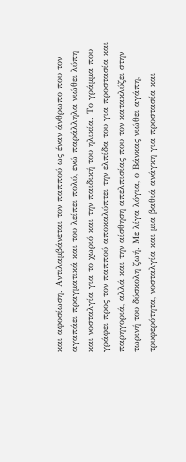και αφοσίωση. Αντιλαμβάνεται τον παππού ως έναν άνθρωπο που τον αγαπάει πραγματικά και του λείπει πολύ, ενώ παράλληλα νιώθει λύπη και νοσταλγία για το χωριό και την παιδική του ηλικία. Το γράμμα που γράφει προς τον παππού αποκαλύπτει την ελπίδα του για προστασία και παρηγοριά, αλλά και την αίσθηση απελπισίας που τον κατακλύζει στην τωρινή του δύσκολη ζωή. Με λίγα λόγια, ο Βάνκας νιώθει αγάπη, τρυφερότητα, νοσταλγία και μια βαθιά ανάγκη για προστασία και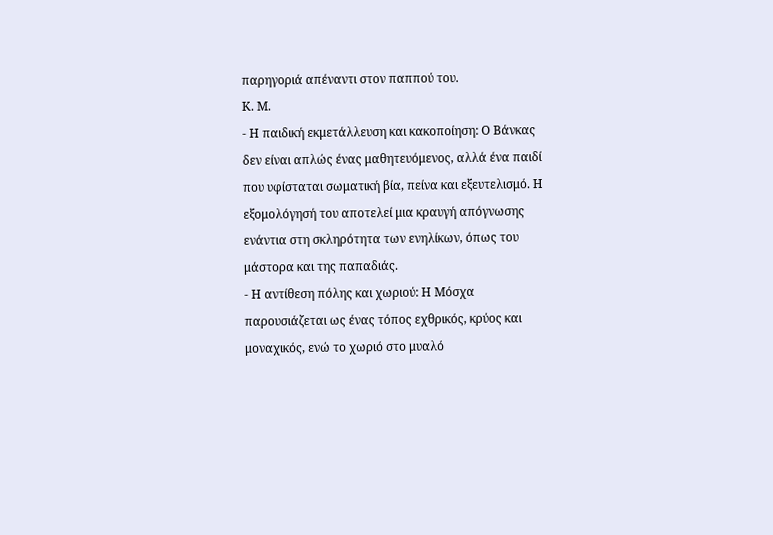παρηγοριά απέναντι στον παππού του.
Κ. Μ.
- Η παιδική εκμετάλλευση και κακοποίηση: Ο Βάνκας δεν είναι απλώς ένας μαθητευόμενος, αλλά ένα παιδί που υφίσταται σωματική βία, πείνα και εξευτελισμό. Η εξομολόγησή του αποτελεί μια κραυγή απόγνωσης ενάντια στη σκληρότητα των ενηλίκων, όπως του μάστορα και της παπαδιάς.
- Η αντίθεση πόλης και χωριού: Η Μόσχα παρουσιάζεται ως ένας τόπος εχθρικός, κρύος και μοναχικός, ενώ το χωριό στο μυαλό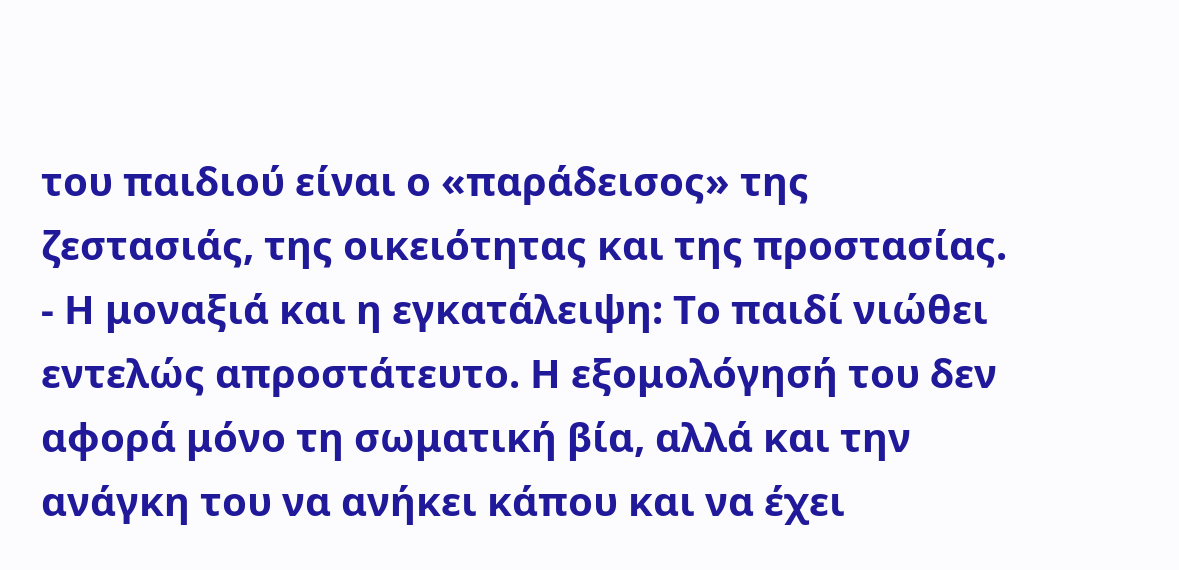του παιδιού είναι ο «παράδεισος» της ζεστασιάς, της οικειότητας και της προστασίας.
- Η μοναξιά και η εγκατάλειψη: Το παιδί νιώθει εντελώς απροστάτευτο. Η εξομολόγησή του δεν αφορά μόνο τη σωματική βία, αλλά και την ανάγκη του να ανήκει κάπου και να έχει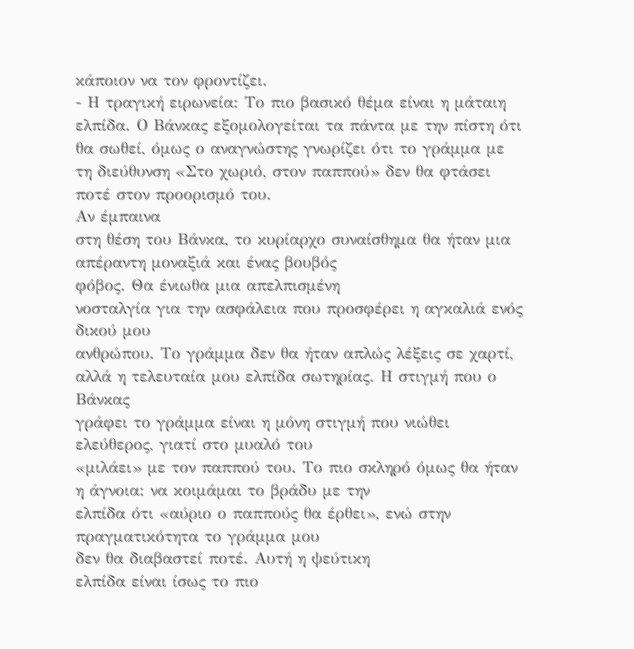κάποιον να τον φροντίζει.
- Η τραγική ειρωνεία: Το πιο βασικό θέμα είναι η μάταιη ελπίδα. Ο Βάνκας εξομολογείται τα πάντα με την πίστη ότι θα σωθεί, όμως ο αναγνώστης γνωρίζει ότι το γράμμα με τη διεύθυνση «Στο χωριό, στον παππού» δεν θα φτάσει ποτέ στον προορισμό του.
Αν έμπαινα
στη θέση του Βάνκα, το κυρίαρχο συναίσθημα θα ήταν μια απέραντη μοναξιά και ένας βουβός
φόβος. Θα ένιωθα μια απελπισμένη
νοσταλγία για την ασφάλεια που προσφέρει η αγκαλιά ενός δικού μου
ανθρώπου. Το γράμμα δεν θα ήταν απλώς λέξεις σε χαρτί, αλλά η τελευταία μου ελπίδα σωτηρίας. Η στιγμή που ο Βάνκας
γράφει το γράμμα είναι η μόνη στιγμή που νιώθει ελεύθερος, γιατί στο μυαλό του
«μιλάει» με τον παππού του. Το πιο σκληρό όμως θα ήταν η άγνοια: να κοιμάμαι το βράδυ με την
ελπίδα ότι «αύριο ο παππούς θα έρθει», ενώ στην πραγματικότητα το γράμμα μου
δεν θα διαβαστεί ποτέ. Αυτή η ψεύτικη
ελπίδα είναι ίσως το πιο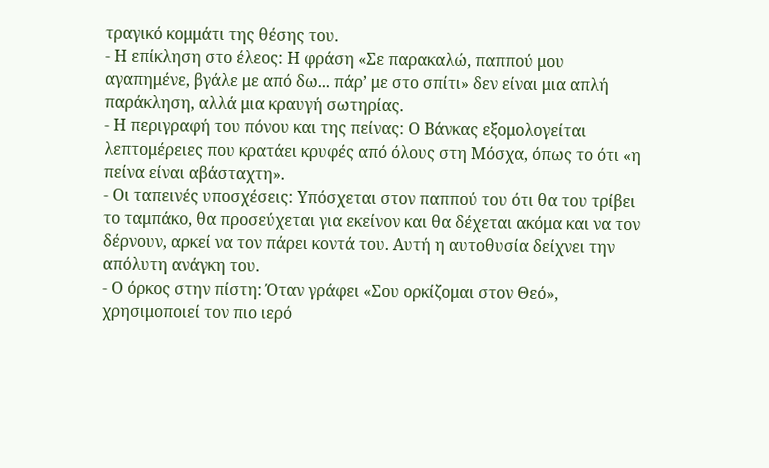τραγικό κομμάτι της θέσης του.
- Η επίκληση στο έλεος: Η φράση «Σε παρακαλώ, παππού μου αγαπημένε, βγάλε με από δω... πάρ’ με στο σπίτι» δεν είναι μια απλή παράκληση, αλλά μια κραυγή σωτηρίας.
- Η περιγραφή του πόνου και της πείνας: Ο Βάνκας εξομολογείται λεπτομέρειες που κρατάει κρυφές από όλους στη Μόσχα, όπως το ότι «η πείνα είναι αβάσταχτη».
- Οι ταπεινές υποσχέσεις: Υπόσχεται στον παππού του ότι θα του τρίβει το ταμπάκο, θα προσεύχεται για εκείνον και θα δέχεται ακόμα και να τον δέρνουν, αρκεί να τον πάρει κοντά του. Αυτή η αυτοθυσία δείχνει την απόλυτη ανάγκη του.
- Ο όρκος στην πίστη: Όταν γράφει «Σου ορκίζομαι στον Θεό», χρησιμοποιεί τον πιο ιερό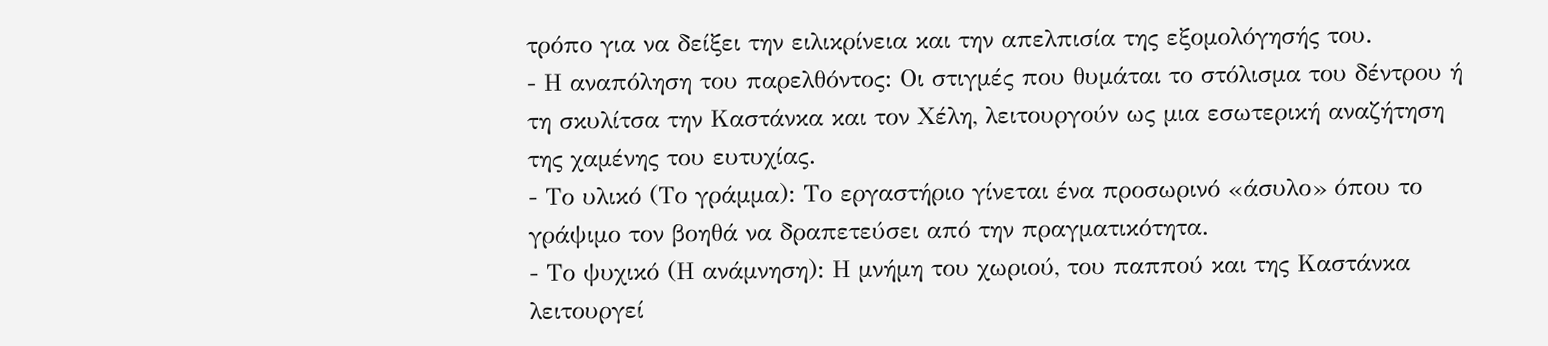τρόπο για να δείξει την ειλικρίνεια και την απελπισία της εξομολόγησής του.
- Η αναπόληση του παρελθόντος: Οι στιγμές που θυμάται το στόλισμα του δέντρου ή τη σκυλίτσα την Καστάνκα και τον Χέλη, λειτουργούν ως μια εσωτερική αναζήτηση της χαμένης του ευτυχίας.
- Το υλικό (Το γράμμα): Το εργαστήριο γίνεται ένα προσωρινό «άσυλο» όπου το γράψιμο τον βοηθά να δραπετεύσει από την πραγματικότητα.
- Το ψυχικό (Η ανάμνηση): Η μνήμη του χωριού, του παππού και της Καστάνκα λειτουργεί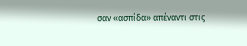σαν «ασπίδα» απέναντι στις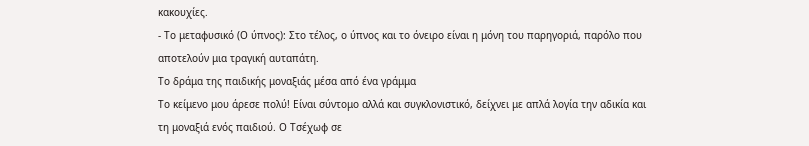κακουχίες.
- Το μεταφυσικό (Ο ύπνος): Στο τέλος, ο ύπνος και το όνειρο είναι η μόνη του παρηγοριά, παρόλο που αποτελούν μια τραγική αυταπάτη.
Το δράμα της παιδικής μοναξιάς μέσα από ένα γράμμα
Το κείμενο μου άρεσε πολύ! Είναι σύντομο αλλά και συγκλονιστικό, δείχνει με απλά λογία την αδικία και τη μοναξιά ενός παιδιού. Ο Τσέχωφ σε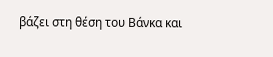βάζει στη θέση του Βάνκα και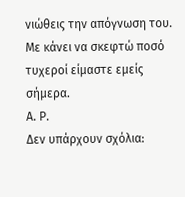νιώθεις την απόγνωση του. Με κάνει να σκεφτώ ποσό τυχεροί είμαστε εμείς σήμερα.
Α. Ρ.
Δεν υπάρχουν σχόλια: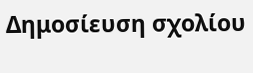Δημοσίευση σχολίου